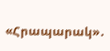«Հրապարակ»․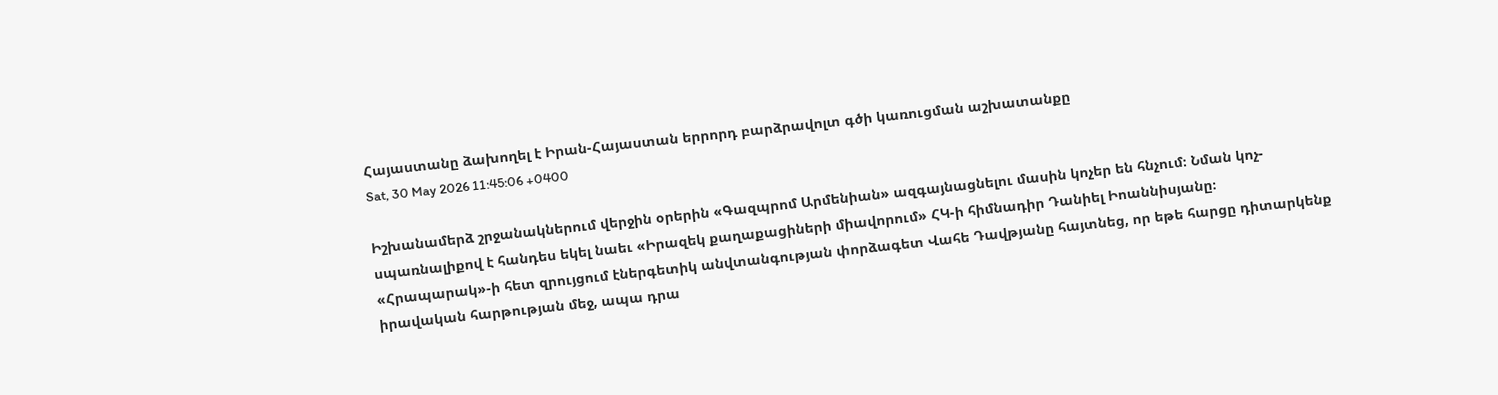Հայաստանը ձախողել է Իրան-Հայաստան երրորդ բարձրավոլտ գծի կառուցման աշխատանքը
Sat, 30 May 2026 11:45:06 +0400

Իշխանամերձ շրջանակներում վերջին օրերին «Գազպրոմ Արմենիան» ազգայնացնելու մասին կոչեր են հնչում։ Նման կոչ-սպառնալիքով է հանդես եկել նաեւ «Իրազեկ քաղաքացիների միավորում» ՀԿ-ի հիմնադիր Դանիել Իոաննիսյանը։ «Հրապարակ»-ի հետ զրույցում էներգետիկ անվտանգության փորձագետ Վահե Դավթյանը հայտնեց, որ եթե հարցը դիտարկենք իրավական հարթության մեջ, ապա դրա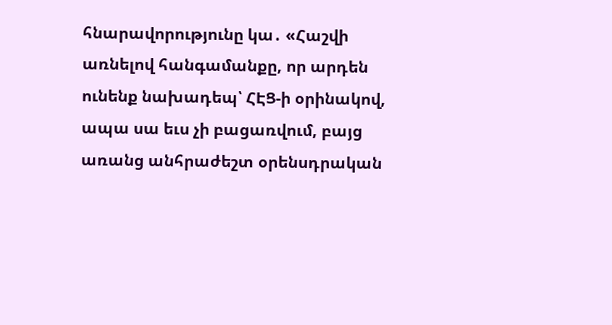հնարավորությունը կա․ «Հաշվի առնելով հանգամանքը, որ արդեն ունենք նախադեպ՝ ՀԷՑ-ի օրինակով, ապա սա եւս չի բացառվում, բայց առանց անհրաժեշտ օրենսդրական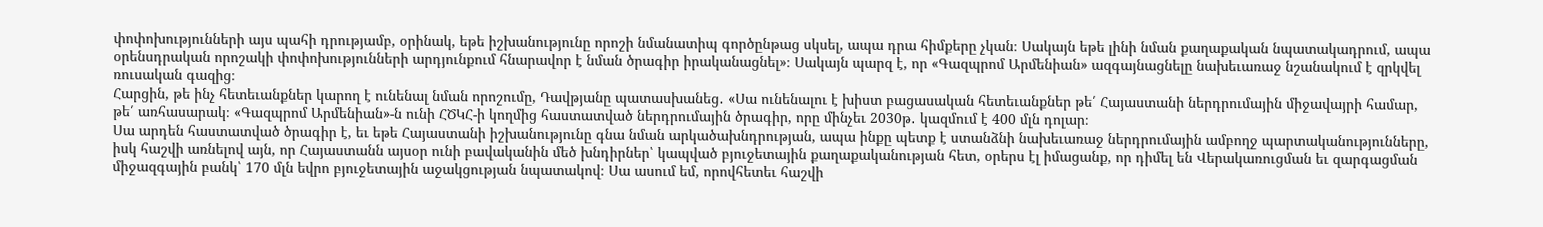փոփոխությունների այս պահի դրությամբ, օրինակ, եթե իշխանությունը որոշի նմանատիպ գործընթաց սկսել, ապա դրա հիմքերը չկան։ Սակայն եթե լինի նման քաղաքական նպատակադրում, ապա օրենսդրական որոշակի փոփոխությունների արդյունքում հնարավոր է նման ծրագիր իրականացնել»։ Սակայն պարզ է, որ «Գազպրոմ Արմենիան» ազգայնացնելը նախեւառաջ նշանակում է զրկվել ռուսական գազից։
Հարցին, թե ինչ հետեւանքներ կարող է ունենալ նման որոշումը, Դավթյանը պատասխանեց․ «Սա ունենալու է խիստ բացասական հետեւանքներ թե՛ Հայաստանի ներդրումային միջավայրի համար, թե՛ առհասարակ։ «Գազպրոմ Արմենիան»-ն ունի ՀԾԿՀ-ի կողմից հաստատված ներդրումային ծրագիր, որը մինչեւ 2030թ․ կազմում է 400 մլն դոլար։
Սա արդեն հաստատված ծրագիր է, եւ եթե Հայաստանի իշխանությունը գնա նման արկածախնդրության, ապա ինքը պետք է ստանձնի նախեւառաջ ներդրումային ամբողջ պարտականությունները, իսկ հաշվի առնելով այն, որ Հայաստանն այսօր ունի բավականին մեծ խնդիրներ՝ կապված բյուջետային քաղաքականության հետ, օրերս էլ իմացանք, որ դիմել են Վերակառուցման եւ զարգացման միջազգային բանկ՝ 170 մլն եվրո բյուջետային աջակցության նպատակով։ Սա ասում եմ, որովհետեւ հաշվի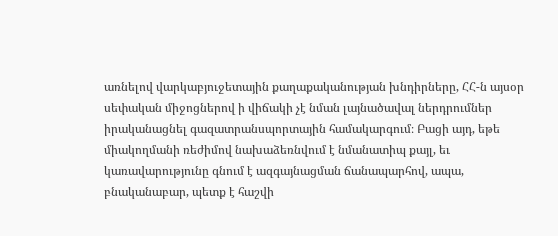առնելով վարկաբյուջետային քաղաքականության խնդիրները, ՀՀ-ն այսօր սեփական միջոցներով ի վիճակի չէ նման լայնածավալ ներդրումներ իրականացնել գազատրանսպորտային համակարգում։ Բացի այդ, եթե միակողմանի ռեժիմով նախաձեռնվում է նմանատիպ քայլ, եւ կառավարությունը գնում է ազգայնացման ճանապարհով, ապա, բնականաբար, պետք է հաշվի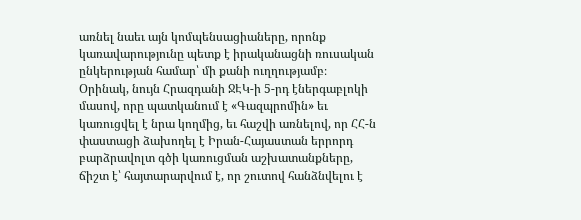առնել նաեւ այն կոմպենսացիաները, որոնք կառավարությունը պետք է իրականացնի ռուսական ընկերության համար՝ մի քանի ուղղությամբ։ Օրինակ, նույն Հրազդանի ՋԷԿ-ի 5-րդ էներգաբլոկի մասով, որը պատկանում է «Գազպրոմին» եւ կառուցվել է նրա կողմից, եւ հաշվի առնելով, որ ՀՀ-ն փաստացի ձախողել է Իրան-Հայաստան երրորդ բարձրավոլտ գծի կառուցման աշխատանքները, ճիշտ է՝ հայտարարվում է, որ շուտով հանձնվելու է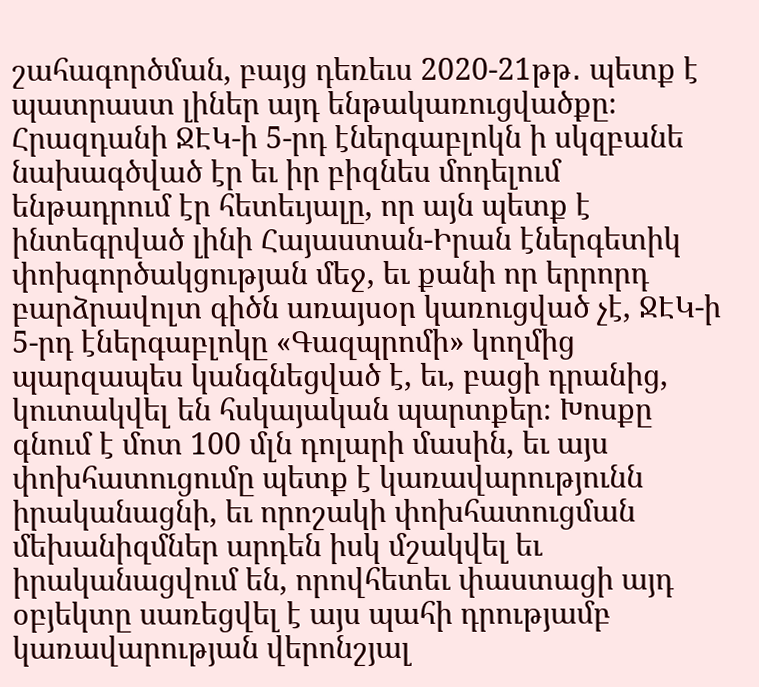շահագործման, բայց դեռեւս 2020-21թթ․ պետք է պատրաստ լիներ այդ ենթակառուցվածքը։ Հրազդանի ՋԷԿ-ի 5-րդ էներգաբլոկն ի սկզբանե նախագծված էր եւ իր բիզնես մոդելում ենթադրում էր հետեւյալը, որ այն պետք է ինտեգրված լինի Հայաստան-Իրան էներգետիկ փոխգործակցության մեջ, եւ քանի որ երրորդ բարձրավոլտ գիծն առայսօր կառուցված չէ, ՋԷԿ-ի 5-րդ էներգաբլոկը «Գազպրոմի» կողմից պարզապես կանգնեցված է, եւ, բացի դրանից, կուտակվել են հսկայական պարտքեր։ Խոսքը գնում է մոտ 100 մլն դոլարի մասին, եւ այս փոխհատուցումը պետք է կառավարությունն իրականացնի, եւ որոշակի փոխհատուցման մեխանիզմներ արդեն իսկ մշակվել եւ իրականացվում են, որովհետեւ փաստացի այդ օբյեկտը սառեցվել է այս պահի դրությամբ կառավարության վերոնշյալ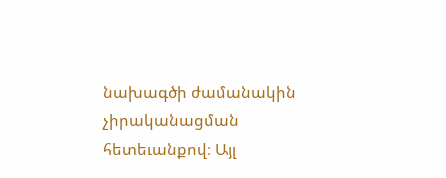նախագծի ժամանակին չիրականացման հետեւանքով։ Այլ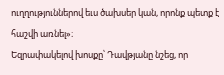ուղղություններով եւս ծախսեր կան, որոնք պետք է հաշվի առնել»։
Եզրափակելով խոսքը՝ Դավթյանը նշեց, որ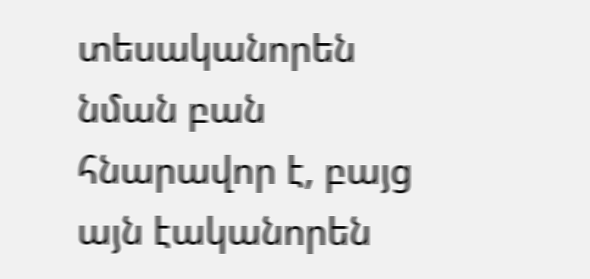տեսականորեն նման բան հնարավոր է, բայց այն էականորեն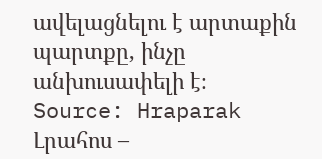ավելացնելու է արտաքին պարտքը, ինչը անխուսափելի է։
Source: Hraparak
Լրահոս –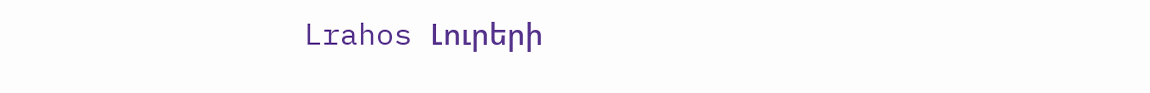Lrahos Լուրերի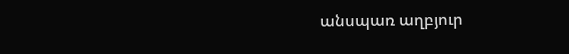անսպառ աղբյուր